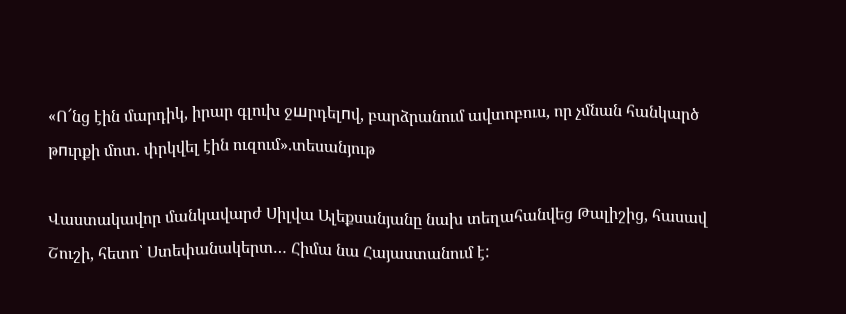«Ո՜նց էին մարդիկ, իրար գլուխ ջшրդելпվ, բարձրանում ավտոբուս, որ չմնան հանկարծ թпւրքի մոտ. փրկվել էին ուզում».տեսանյութ

Վաստակավոր մանկավարժ Սիլվա Ալեքսանյանը նախ տեղահանվեց Թալիշից, հասավ Շուշի, հետո՝ Ստեփանակերտ… Հիմա նա Հայաստանում է: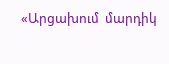«Արցախում  մարդիկ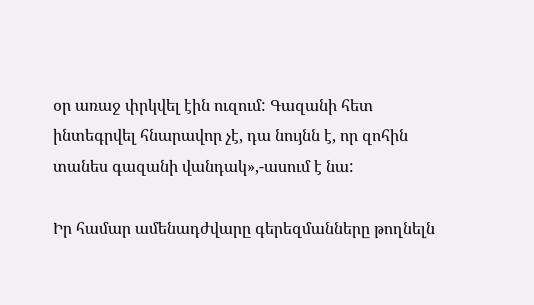օր առաջ փրկվել էին ուզում: Գազանի հետ ինտեգրվել հնարավոր չէ, դա նույնն է, որ զոհին տանես գազանի վանդակ»,-ասում է նա:

Իր համար ամենադժվարը գերեզմանները թողնելն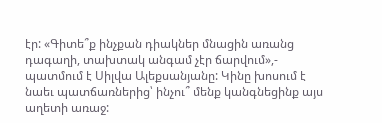էր: «Գիտե՞ք ինչքան դիակներ մնացին առանց դագաղի, տախտակ անգամ չէր ճարվում»,- պատմում է Սիլվա Ալեքսանյանը: Կինը խոսում է նաեւ պատճառներից՝ ինչու՞ մենք կանգնեցինք այս աղետի առաջ: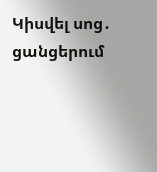Կիսվել սոց․ ցանցերում